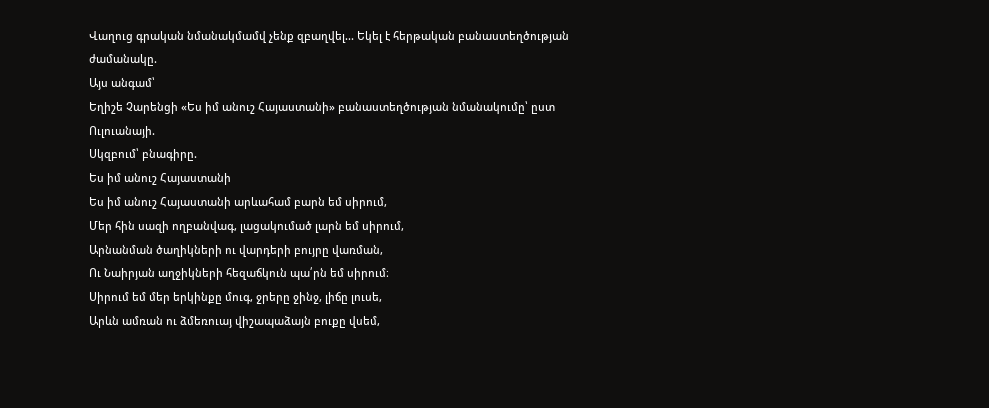Վաղուց գրական նմանակմամվ չենք զբաղվել... Եկել է հերթական բանաստեղծության ժամանակը.
Այս անգամ՝
Եղիշե Չարենցի «Ես իմ անուշ Հայաստանի» բանաստեղծության նմանակումը՝ ըստ Ուլուանայի.
Սկզբում՝ բնագիրը.
Ես իմ անուշ Հայաստանի
Ես իմ անուշ Հայաստանի արևահամ բարն եմ սիրում,
Մեր հին սազի ողբանվագ, լացակումած լարն եմ սիրում,
Արնանման ծաղիկների ու վարդերի բույրը վառման,
Ու Նաիրյան աղջիկների հեզաճկուն պա՛րն եմ սիրում։
Սիրում եմ մեր երկինքը մուգ, ջրերը ջինջ, լիճը լուսե,
Արևն ամռան ու ձմեռուայ վիշապաձայն բուքը վսեմ,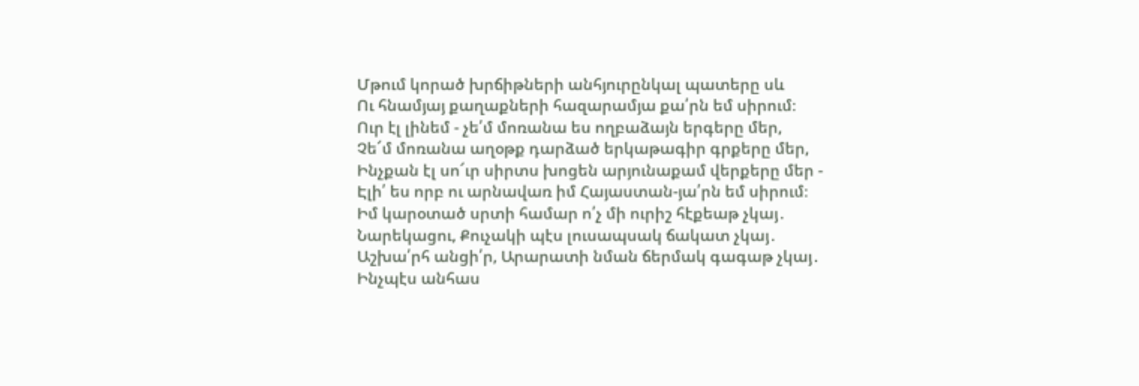Մթում կորած խրճիթների անհյուրընկալ պատերը սև
Ու հնամյայ քաղաքների հազարամյա քա՛րն եմ սիրում։
Ուր էլ լինեմ - չե՛մ մոռանա ես ողբաձայն երգերը մեր,
Չե՜մ մոռանա աղօթք դարձած երկաթագիր գրքերը մեր,
Ինչքան էլ սո՜ւր սիրտս խոցեն արյունաքամ վերքերը մեր -
Էլի՛ ես որբ ու արնավառ իմ Հայաստան-յա՛րն եմ սիրում։
Իմ կարօտած սրտի համար ո՛չ մի ուրիշ հէքեաթ չկայ․
Նարեկացու, Քուչակի պէս լուսապսակ ճակատ չկայ․
Աշխա՛րհ անցի՛ր, Արարատի նման ճերմակ գագաթ չկայ․
Ինչպէս անհաս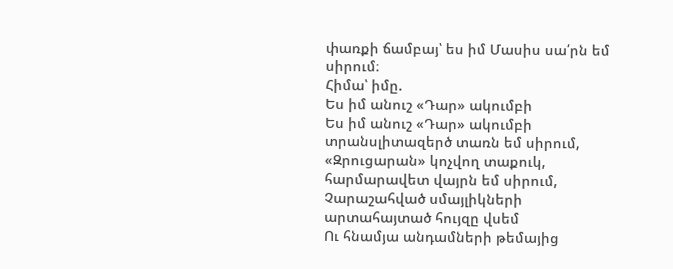փառքի ճամբայ՝ ես իմ Մասիս սա՛րն եմ սիրում։
Հիմա՝ իմը.
Ես իմ անուշ «Դար» ակումբի
Ես իմ անուշ «Դար» ակումբի տրանսլիտազերծ տառն եմ սիրում,
«Զրուցարան» կոչվող տաքուկ, հարմարավետ վայրն եմ սիրում,
Չարաշահված սմայլիկների արտահայտած հույզը վսեմ
Ու հնամյա անդամների թեմայից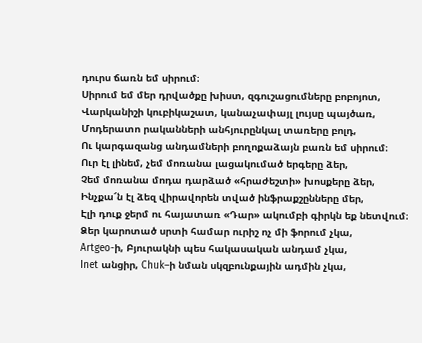դուրս ճառն եմ սիրում։
Սիրում եմ մեր դրվածքը խիստ, զգուշացումները բոբոյոտ,
Վարկանիշի կուբիկաշատ, կանաչափայլ լույսը պայծառ,
Մոդերատո րականների անհյուրընկալ տառերը բոլդ,
Ու կարգազանց անդամների բողոքաձայն բառն եմ սիրում։
Ուր էլ լինեմ, չեմ մոռանա լացակումած երգերը ձեր,
Չեմ մոռանա մոդա դարձած «հրաժեշտի» խոսքերը ձեր,
Ինչքա՜ն էլ ձեզ վիրավորեն տված ինֆրաքշընները մեր,
Էլի դուք ջերմ ու հայատառ «Դար» ակումբի գիրկն եք նետվում։
Ձեր կարոտած սրտի համար ուրիշ ոչ մի ֆորում չկա,
Artgeo-ի, Բյուրակնի պես հակասական անդամ չկա,
Inet անցիր, Chuk–ի նման սկզբունքային ադմին չկա,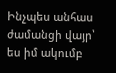Ինչպես անհաս ժամանցի վայր՝ ես իմ ակումբ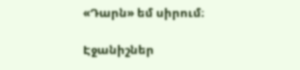«Դարն» եմ սիրում։

Էջանիշներ